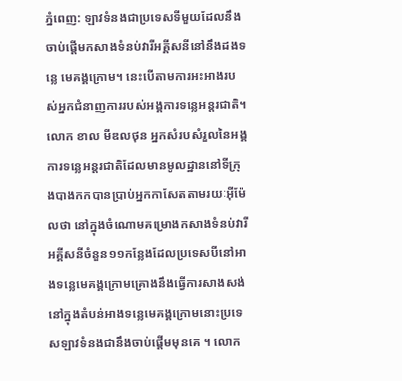ភ្នំពេញ: ឡាវទំនងជាប្រទេសទីមួយដែលនឹងចាប់ផ្តើមកសាងទំនប់វារីអគ្គីសនីនៅនឹងដងទន្លេ មេគង្គក្រោម។ នេះបើតាមការអះអាងរបស់អ្នកជំនាញការរបស់អង្គការទន្លេអន្តរជាតិ។
លោក ខាល មីឌលថុន អ្នកសំរបសំរួលនៃអង្គការទន្លេអន្តរជាតិដែលមានមូលដ្ឋាននៅទីក្រុងបាងកកបានប្រាប់អ្នកកាសែតតាមរយៈអ៊ីម៉ែលថា នៅក្នុងចំណោមគម្រោងកសាងទំនប់វារីអគ្គីសនីចំនួន១១កន្លែងដែលប្រទេសបីនៅអាងទន្លេមេគង្គក្រោមគ្រោងនឹងធ្វើការសាងសង់ នៅក្នុងតំបន់អាងទន្លេមេគង្គក្រោមនោះប្រទេសឡាវទំនងជានឹងចាប់ផ្តើមមុនគេ ។ លោក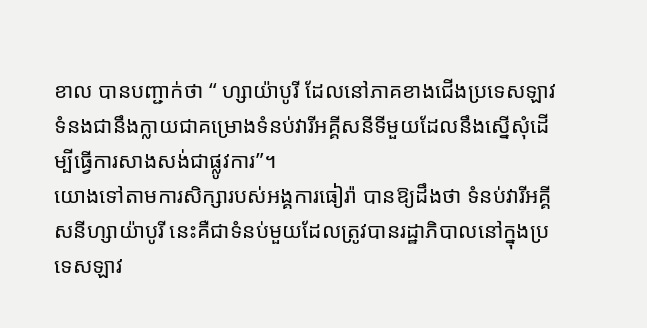ខាល បានបញ្ជាក់ថា “ ហ្សាយ៉ាបូរី ដែលនៅភាគខាងជើងប្រទេសឡាវទំនងជានឹងក្លាយជាគម្រោងទំនប់វារីអគ្គីសនីទីមួយដែលនឹងស្នើសុំដើម្បីធ្វើការសាងសង់ជាផ្លូវការ”។
យោងទៅតាមការសិក្សារបស់អង្គការធៀរ៉ា បានឱ្យដឹងថា ទំនប់វារីអគ្គីសនីហ្សាយ៉ាបូរី នេះគឺជាទំនប់មួយដែលត្រូវបានរដ្ឋាភិបាលនៅក្នុងប្រទេសឡាវ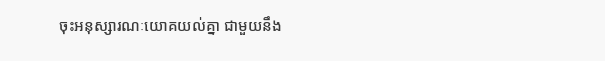ចុះអនុស្សារណៈយោគយល់គ្នា ជាមួយនឹង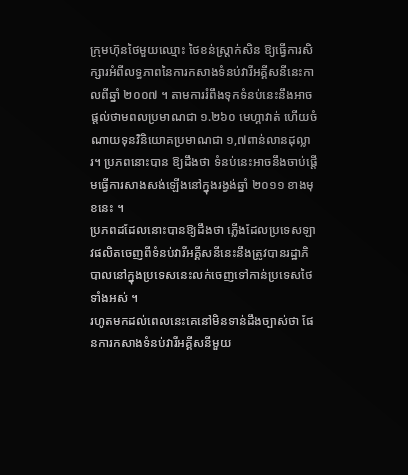ក្រុមហ៊ុនថៃមួយឈ្មោះ ថៃខន់ស្ត្រាក់សិន ឱ្យធ្វើការសិក្សារអំពីលទ្ធភាពនៃការកសាងទំនប់វារីអគ្គីសនីនេះកាលពីឆ្នាំ ២០០៧ ។ តាមការរំពឹងទុកទំនប់នេះនឹងអាចផ្តល់ថាមពលប្រមាណជា ១.២៦០ មេហ្គាវាត់ ហើយចំណាយទុនវិនិយោគប្រមាណជា ១,៧ពាន់លានដុល្លារ។ ប្រភពនោះបាន ឱ្យដឹងថា ទំនប់នេះអាចនឹងចាប់ផ្តើមធ្វើការសាងសង់ឡើងនៅក្នុងរង្វង់ឆ្នាំ ២០១១ ខាងមុខនេះ ។
ប្រភពដដែលនោះបានឱ្យដឹងថា ភ្លើងដែលប្រទេសឡាវផលិតចេញពីទំនប់វារីអគ្គីសនីនេះនឹងត្រូវបានរដ្ឋាភិបាលនៅក្នុងប្រទេសនេះលក់ចេញទៅកាន់ប្រទេសថៃទាំងអស់ ។
រហូតមកដល់ពេលនេះគេនៅមិនទាន់ដឹងច្បាស់ថា ផែនការកសាងទំនប់វារីអគ្គីសនីមួយ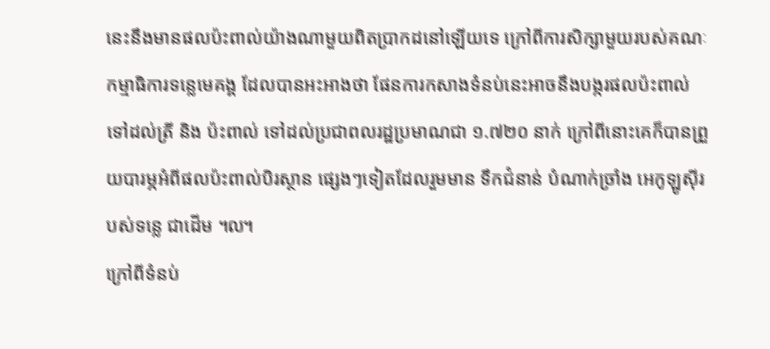នេះនឹងមានផលប៉ះពាល់យ៉ាងណាមួយពិតប្រាកដនៅឡើយទេ ក្រៅពីការសិក្សាមួយរបស់គណៈកម្មាធិការទន្លេមេគង្គ ដែលបានអះអាងថា ផែនការកសាងទំនប់នេះអាចនឹងបង្ករផលប៉ះពាល់ទៅដល់ត្រី និង ប៉ះពាល់ ទៅដល់ប្រជាពលរដ្ឋប្រមាណជា ១.៧២០ នាក់ ក្រៅពីនោះគេក៏បានព្រួយបារម្ភអំពីផលប៉ះពាល់បិរស្ថាន ផ្សេងៗទៀតដែលរួមមាន ទឹកជំនាន់ បំណាក់ច្រាំង អេកូឡូស៊ីរបស់ទន្លេ ជាដើម ៘
ក្រៅពីទំនប់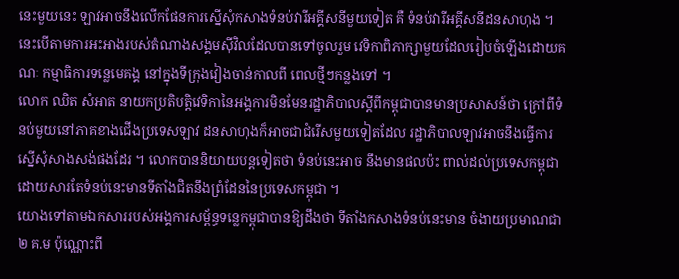នេះមួយនេះ ឡាវអាចនឹងលើកផែនការស្នើសុំកសាងទំនប់វារីអគ្គីសនីមួយទៀត គឺ ទំនប់វារីអគ្គីសនីដនសាហុង ។ នេះបើតាមការអះអាងរបស់តំណាងសង្គមស៊ីវិលដែលបានទៅចូលរួម វេទិកាពិភាក្សាមួយដែលរៀបចំឡើងដោយគណៈ កម្មាធិការទន្លេមេគង្គ នៅក្នុងទីក្រុងវៀងចាន់កាលពី ពេលថ្មីៗកន្លងទៅ ។
លោក ឈិត សំអាត នាយកប្រតិបត្តិវេទិកានៃអង្គការមិនមែនរដ្ឋាភិបាលស្តីពីកម្ពុជាបានមានប្រសាសន៍ថា ក្រៅពីទំនប់មួយនៅភាគខាងជើងប្រទេសឡាវ ដនសាហុងក៏អាចជាជំរើសមួយទៀតដែល រដ្ឋាភិបាលឡាវអាចនឹងធ្វើការស្នើសុំសាងសង់ផងដែរ ។ លោកបាននិយាយបន្តទៀតថា ទំនប់នេះអាច នឹងមានផលប៉ះ ពាល់ដល់ប្រទេសកម្ពុជាដោយសារតែទំនប់នេះមានទីតាំងជិតនឹងព្រំដែននៃប្រទេសកម្ពុជា ។
យោងទៅតាមឯកសាររបស់អង្គការសម្ព័ន្ធទន្លេកម្ពុជាបានឱ្យដឹងថា ទីតាំងកសាងទំនប់នេះមាន ចំងាយប្រមាណជា ២ គ.ម ប៉ុណ្ណោះពី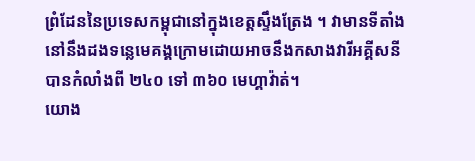ព្រំដែននៃប្រទេសកម្ពុជានៅក្នុងខេត្តស្ទឹងត្រែង ។ វាមានទីតាំង នៅនឹងដងទន្លេមេគង្គក្រោមដោយអាចនឹងកសាងវារីអគ្គីសនីបានកំលាំងពី ២៤០ ទៅ ៣៦០ មេហ្គាវ៉ាត់។
យោង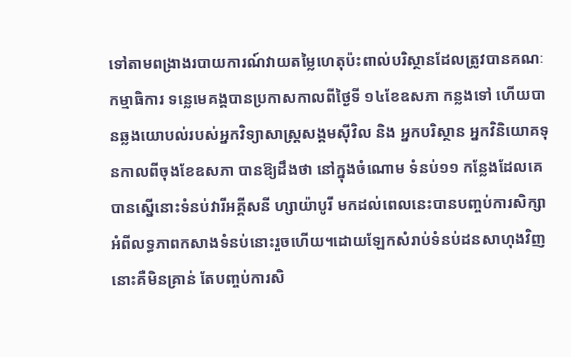ទៅតាមពង្រាងរបាយការណ៍វាយតម្លៃហេតុប៉ះពាល់បរិស្ថានដែលត្រូវបានគណៈកម្មាធិការ ទន្លេមេគង្គបានប្រកាសកាលពីថ្ងៃទី ១៤ខែឧសភា កន្លងទៅ ហើយបានឆ្លងយោបល់របស់អ្នកវិទ្យាសាស្ត្រសង្គមស៊ីវិល និង អ្នកបរិស្ថាន អ្នកវិនិយោគទុនកាលពីចុងខែឧសភា បានឱ្យដឹងថា នៅក្នុងចំណោម ទំនប់១១ កន្លែងដែលគេបានស្នើនោះទំនប់វារីអគ្គីសនី ហ្សាយ៉ាបូរី មកដល់ពេលនេះបានបញ្ចប់ការសិក្សា អំពីលទ្ធភាពកសាងទំនប់នោះរួចហើយ។ដោយឡែកសំរាប់ទំនប់ដនសាហុងវិញនោះគឺមិនគ្រាន់ តែបញ្ចប់ការសិ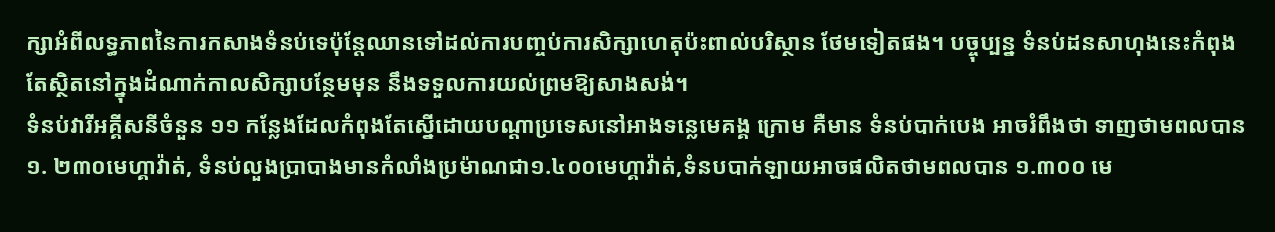ក្សាអំពីលទ្ធភាពនៃការកសាងទំនប់ទេប៉ុន្តែឈានទៅដល់ការបញ្ចប់ការសិក្សាហេតុប៉ះពាល់បរិស្ថាន ថែមទៀតផង។ បច្ចុប្បន្ន ទំនប់ដនសាហុងនេះកំពុង តែស្ថិតនៅក្នុងដំណាក់កាលសិក្សាបន្ថែមមុន នឹងទទួលការយល់ព្រមឱ្យសាងសង់។
ទំនប់វារីអគ្គីសនីចំនួន ១១ កន្លែងដែលកំពុងតែស្នើដោយបណ្តាប្រទេសនៅអាងទន្លេមេគង្គ ក្រោម គឺមាន ទំនប់បាក់បេង អាចរំពឹងថា ទាញថាមពលបាន ១. ២៣០មេហ្គាវ៉ាត់, ទំនប់លួងប្រាបាងមានកំលាំងប្រម៉ាណជា១.៤០០មេហ្គាវ៉ាត់,ទំនបបាក់ឡាយអាចផលិតថាមពលបាន ១.៣០០ មេ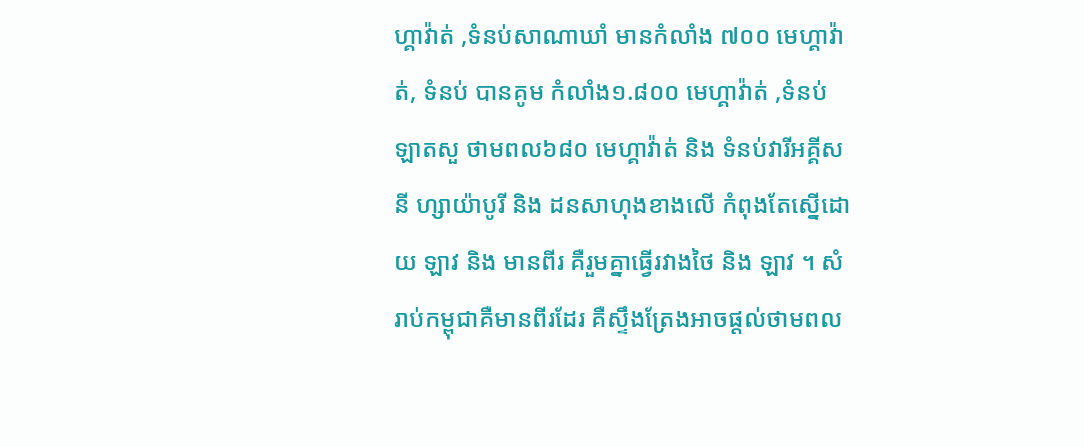ហ្គាវ៉ាត់ ,ទំនប់សាណាឃាំ មានកំលាំង ៧០០ មេហ្គាវ៉ាត់, ទំនប់ បានគូម កំលាំង១.៨០០ មេហ្គាវ៉ាត់ ,ទំនប់ ឡាតសួ ថាមពល៦៨០ មេហ្គាវ៉ាត់ និង ទំនប់វារីអគ្គីសនី ហ្សាយ៉ាបូរី និង ដនសាហុងខាងលើ កំពុងតែស្នើដោយ ឡាវ និង មានពីរ គឺរួមគ្នាធ្វើរវាងថៃ និង ឡាវ ។ សំរាប់កម្ពុជាគឺមានពីរដែរ គឺស្ទឹងត្រែងអាចផ្តល់ថាមពល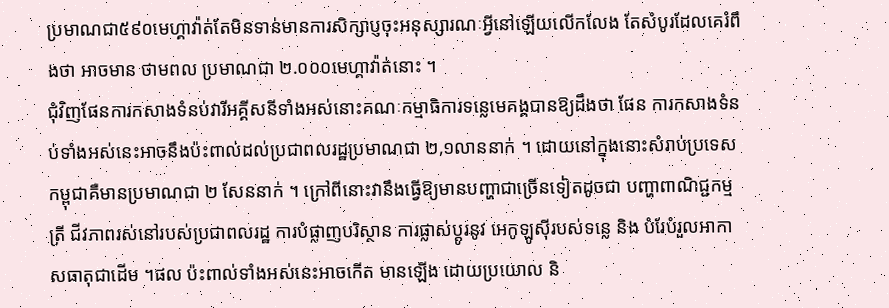ប្រមាណជា៥៩០មេហ្គាវ៉ាត់តែមិនទាន់មានការសិក្សាប្ញចុះអនុស្សារណៈអ្វីនៅឡើយលើកលែង តែសំបូរដែលគេរំពឹងថា អាចមាន ថាមពល ប្រមាណជា ២.០០០មេហ្គាវ៉ាត់នោះ ។
ជុំវិញផែនការកសាងទំនប់វារីអគ្គីសនីទាំងអស់នោះគណៈកម្មាធិការទន្លេមេគង្គបានឱ្យដឹងថា ផែន ការកសាងទំនប់ទាំងអស់នេះអាចនឹងប៉ះពាល់ដល់ប្រជាពលរដ្ឋប្រមាណជា ២,១លាននាក់ ។ ដោយនៅក្នុងនោះសំរាប់ប្រទេសកម្ពុជាគឺមានប្រមាណជា ២ សែននាក់ ។ ក្រៅពីនោះវានឹងធ្វើឱ្យមានបញ្ហាជាច្រើនទៀតដូចជា បញ្ហាពាណិជ្ជកម្មត្រី ជីវភាពរស់នៅរបស់ប្រជាពលរដ្ឋ ការបំផ្លាញបរិស្ថាន ការផ្លាស់ប្តូរនូវ អេកូឡូស៊ីរបស់ទន្លេ និង បំរែបំរួលអាកាសធាតុជាដើម ។ផល ប៉ះពាល់ទាំងអស់នេះអាចកើត មានឡើង ដោយប្រយោល និ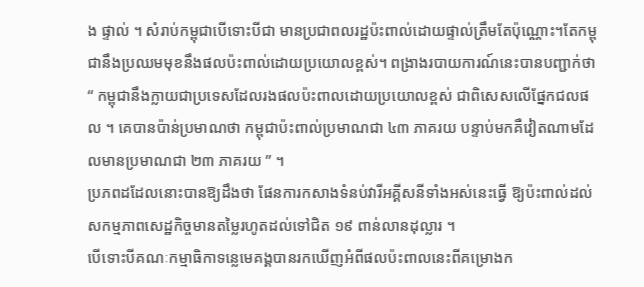ង ផ្ទាល់ ។ សំរាប់កម្ពុជាបើទោះបីជា មានប្រជាពលរដ្ឋប៉ះពាល់ដោយផ្ទាល់ត្រឹមតែប៉ុណ្ណោះ។តែកម្ពុជានឹងប្រឈមមុខនឹងផលប៉ះពាល់ដោយប្រយោលខ្ពស់។ ពង្រាងរបាយការណ៍នេះបានបញ្ជាក់ថា “ កម្ពុជានឹងក្លាយជាប្រទេសដែលរងផលប៉ះពាលដោយប្រយោលខ្ពស់ ជាពិសេសលើផ្នែកជលផល ។ គេបានប៉ាន់ប្រមាណថា កម្ពុជាប៉ះពាល់ប្រមាណជា ៤៣ ភាគរយ បន្ទាប់មកគឺវៀតណាមដែលមានប្រមាណជា ២៣ ភាគរយ ” ។
ប្រភពដដែលនោះបានឱ្យដឹងថា ផែនការកសាងទំនប់វារីអគ្គីសនីទាំងអស់នេះធ្វើ ឱ្យប៉ះពាល់ដល់ សកម្មភាពសេដ្ឋកិច្ចមានតម្លៃរហូតដល់ទៅជិត ១៩ ពាន់លានដុល្លារ ។
បើទោះបីគណៈកម្មាធិកាទន្លេមេគង្គបានរកឃើញអំពីផលប៉ះពាលនេះពីគម្រោងក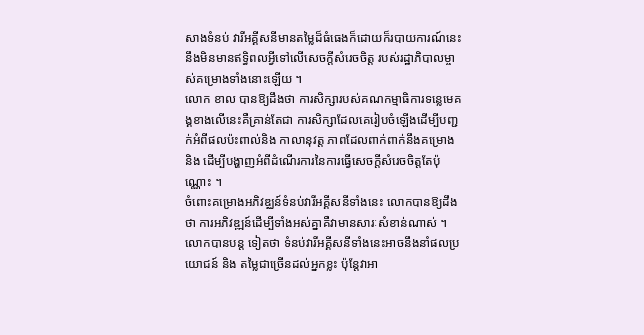សាងទំនប់ វារីអគ្គីសនីមានតម្លៃដ៏ធំធេងក៏ដោយក៏របាយការណ៍នេះនឹងមិនមានឥទ្ធិពលអ្វីទៅលើសេចក្តីសំរេចចិត្ត របស់រដ្ឋាភិបាលម្ចាស់គម្រោងទាំងនោះឡើយ ។
លោក ខាល បានឱ្យដឹងថា ការសិក្សារបស់គណកម្មាធិការទន្លេមេគង្គខាងលើនេះគឺគ្រាន់តែជា ការសិក្សាដែលគេរៀបចំឡើងដើម្បីបញ្ជក់អំពីផលប៉ះពាល់និង កាលានុវត្ត ភាពដែលពាក់ពាក់នឹងគម្រោង និង ដើម្បីបង្ហាញអំពីដំណើរការនៃការធ្វើសេចក្តីសំរេចចិត្តតែប៉ុណ្ណោះ ។
ចំពោះគម្រោងអភិវឌ្ឈន៍ទំនប់វារីអគ្គីសនីទាំងនេះ លោកបានឱ្យដឹងថា ការអភិវឌ្ឍន៍ដើម្បីទាំងអស់គ្នាគឺវាមានសារៈសំខាន់ណាស់ ។ លោកបានបន្ត ទៀតថា ទំនប់វារីអគ្គីសនីទាំងនេះអាចនឹងនាំផលប្រយោជន៍ និង តម្លៃជាច្រើនដល់អ្នកខ្លះ ប៉ុន្តែវាអា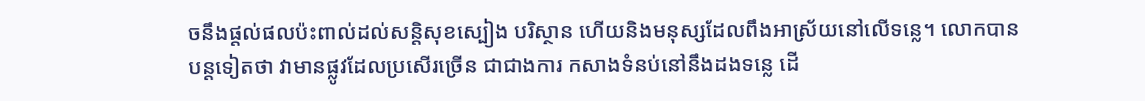ចនឹងផ្តល់ផលប៉ះពាល់ដល់សន្តិសុខស្បៀង បរិស្ថាន ហើយនិងមនុស្សដែលពឹងអាស្រ័យនៅលើទន្លេ។ លោកបានបន្តទៀតថា វាមានផ្លូវដែលប្រសើរច្រើន ជាជាងការ កសាងទំនប់នៅនឹងដងទន្លេ ដើ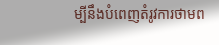ម្បីនឹងបំពេញតំរូវការថាមព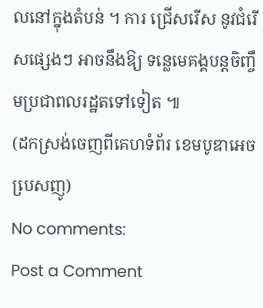លនៅក្នុងតំបន់ ។ ការ ជ្រើសរើស នូវជំរើសផ្សេងៗ អាចនឹងឱ្យ ទន្លេមេគង្គបន្តចិញ្ចឹមប្រជាពលរដ្ឋតទៅទៀត ៕
(ដកស្រង់ចេញពីគេហទំព័រ ខេមបូឌាអេចបេ្រសញូ)
No comments:
Post a Comment